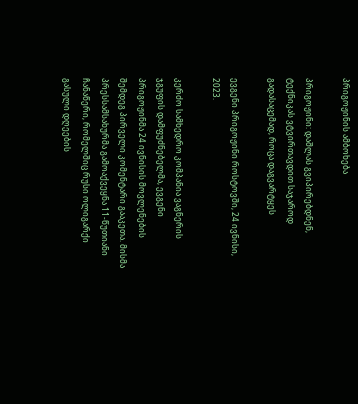პრიგოჟინის ამბოხება

პრიგოჟინი: დაშლას გვიპირებდნენ, ტექნიკას ვტვირთავდით საჯაროდ გადასაცემად, როცა დაგვარტყეს

ევგენი პრიგოჟინი როსტოვში, 24 ივნისი, 2023.

კერძო სამხედრო კომპანია ვაგნერის ჯგუფის დამფუძნებელმა, ევგენი პრიგოჟინმა 24 ივნისის მოვლენების შემდეგ პირველი კომენტარი გააკეთა. მისმა პრესსამსახურმა გამოაქვეყნა 11-წუთიანი ჩანაწერი, რომელშიც რუსი ოლიგარქი გასული დღეების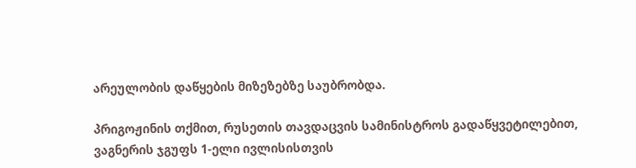არეულობის დაწყების მიზეზებზე საუბრობდა.

პრიგოჟინის თქმით, რუსეთის თავდაცვის სამინისტროს გადაწყვეტილებით, ვაგნერის ჯგუფს 1-ელი ივლისისთვის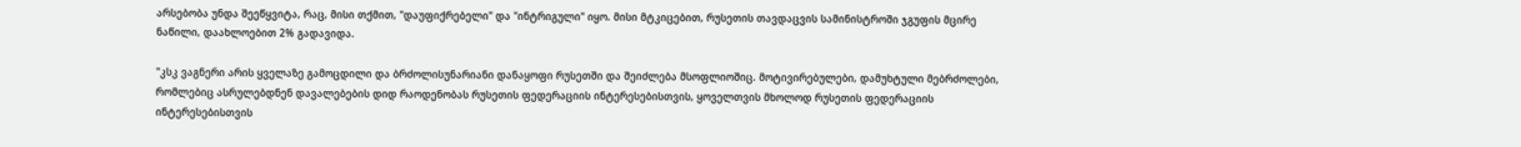არსებობა უნდა შეეწყვიტა, რაც, მისი თქმით, "დაუფიქრებელი" და "ინტრიგული" იყო. მისი მტკიცებით, რუსეთის თავდაცვის სამინისტროში ჯგუფის მცირე ნაწილი, დაახლოებით 2% გადავიდა.

"კსკ ვაგნერი არის ყველაზე გამოცდილი და ბრძოლისუნარიანი დანაყოფი რუსეთში და შეიძლება მსოფლიოშიც. მოტივირებულები, დამუხტული მებრძოლები, რომლებიც ასრულებდნენ დავალებების დიდ რაოდენობას რუსეთის ფედერაციის ინტერესებისთვის, ყოველთვის მხოლოდ რუსეთის ფედერაციის ინტერესებისთვის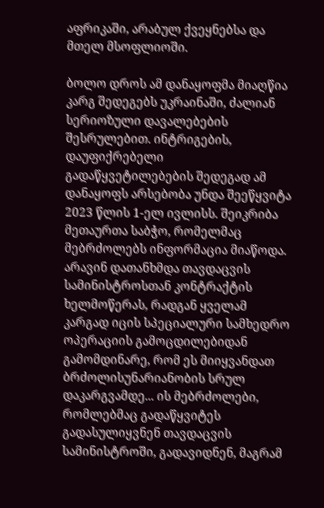აფრიკაში, არაბულ ქვეყნებსა და მთელ მსოფლიოში.

ბოლო დროს ამ დანაყოფმა მიაღწია კარგ შედეგებს უკრაინაში, ძალიან სერიოზული დავალებების შესრულებით. ინტრიგების, დაუფიქრებელი გადაწყვეტილებების შედეგად ამ დანაყოფს არსებობა უნდა შეეწყვიტა 2023 წლის 1-ელ ივლისს. შეიკრიბა მეთაურთა საბჭო, რომელმაც მებრძოლებს ინფორმაცია მიაწოდა. არავინ დათანხმდა თავდაცვის სამინისტროსთან კონტრაქტის ხელმოწერას, რადგან ყველამ კარგად იცის სპეციალური სამხედრო ოპერაციის გამოცდილებიდან გამომდინარე, რომ ეს მიიყვანდათ ბრძოლისუნარიანობის სრულ დაკარგვამდე... ის მებრძოლები, რომლებმაც გადაწყვიტეს გადასულიყვნენ თავდაცვის სამინისტროში, გადავიდნენ, მაგრამ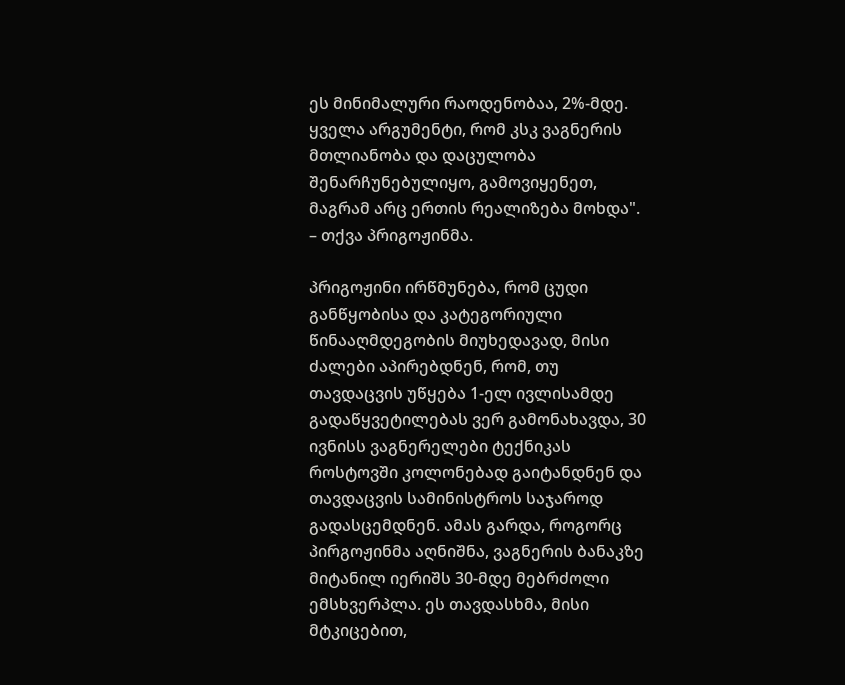ეს მინიმალური რაოდენობაა, 2%-მდე. ყველა არგუმენტი, რომ კსკ ვაგნერის მთლიანობა და დაცულობა შენარჩუნებულიყო, გამოვიყენეთ, მაგრამ არც ერთის რეალიზება მოხდა". – თქვა პრიგოჟინმა.

პრიგოჟინი ირწმუნება, რომ ცუდი განწყობისა და კატეგორიული წინააღმდეგობის მიუხედავად, მისი ძალები აპირებდნენ, რომ, თუ თავდაცვის უწყება 1-ელ ივლისამდე გადაწყვეტილებას ვერ გამონახავდა, 30 ივნისს ვაგნერელები ტექნიკას როსტოვში კოლონებად გაიტანდნენ და თავდაცვის სამინისტროს საჯაროდ გადასცემდნენ. ამას გარდა, როგორც პირგოჟინმა აღნიშნა, ვაგნერის ბანაკზე მიტანილ იერიშს 30-მდე მებრძოლი ემსხვერპლა. ეს თავდასხმა, მისი მტკიცებით,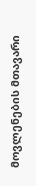მოვლენების მთავარი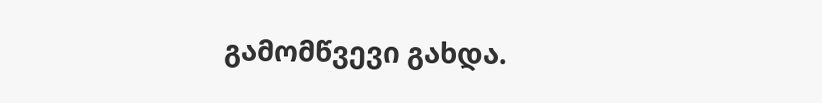გამომწვევი გახდა.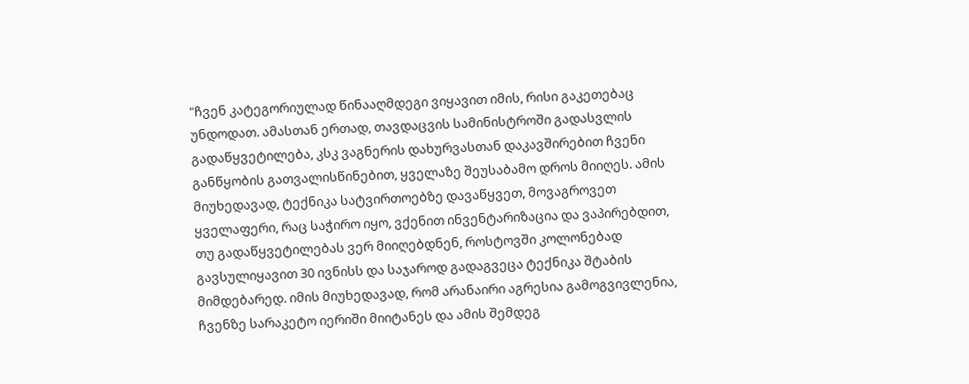"ჩვენ კატეგორიულად წინააღმდეგი ვიყავით იმის, რისი გაკეთებაც უნდოდათ. ამასთან ერთად, თავდაცვის სამინისტროში გადასვლის გადაწყვეტილება, კსკ ვაგნერის დახურვასთან დაკავშირებით ჩვენი განწყობის გათვალისწინებით, ყველაზე შეუსაბამო დროს მიიღეს. ამის მიუხედავად, ტექნიკა სატვირთოებზე დავაწყვეთ, მოვაგროვეთ ყველაფერი, რაც საჭირო იყო, ვქენით ინვენტარიზაცია და ვაპირებდით, თუ გადაწყვეტილებას ვერ მიიღებდნენ, როსტოვში კოლონებად გავსულიყავით 30 ივნისს და საჯაროდ გადაგვეცა ტექნიკა შტაბის მიმდებარედ. იმის მიუხედავად, რომ არანაირი აგრესია გამოგვივლენია, ჩვენზე სარაკეტო იერიში მიიტანეს და ამის შემდეგ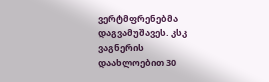ვერტმფრენებმა დაგვამუშავეს. კსკ ვაგნერის დაახლოებით 30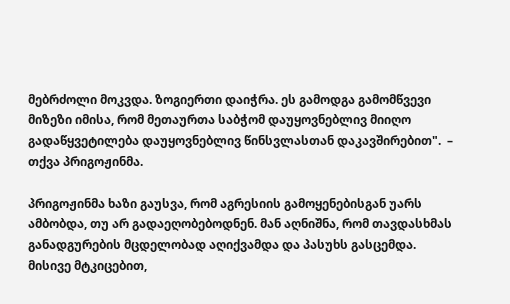მებრძოლი მოკვდა. ზოგიერთი დაიჭრა. ეს გამოდგა გამომწვევი მიზეზი იმისა, რომ მეთაურთა საბჭომ დაუყოვნებლივ მიიღო გადაწყვეტილება დაუყოვნებლივ წინსვლასთან დაკავშირებით".  – თქვა პრიგოჟინმა.

პრიგოჟინმა ხაზი გაუსვა, რომ აგრესიის გამოყენებისგან უარს ამბობდა, თუ არ გადაეღობებოდნენ. მან აღნიშნა, რომ თავდასხმას განადგურების მცდელობად აღიქვამდა და პასუხს გასცემდა. მისივე მტკიცებით,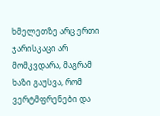ხმელეთზე არც ერთი ჯარისკაცი არ მომკვდარა, მაგრამ ხაზი გაუსვა, რომ ვერტმფრენები და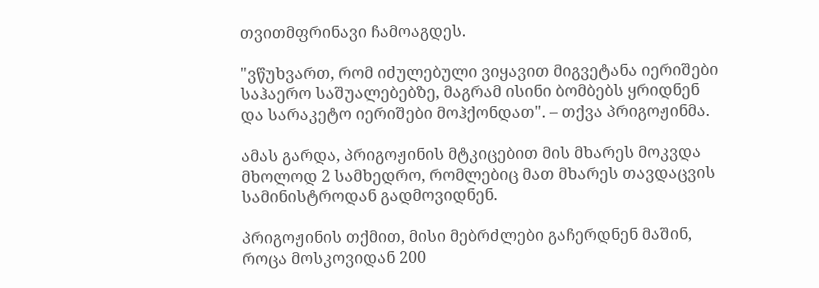თვითმფრინავი ჩამოაგდეს.

"ვწუხვართ, რომ იძულებული ვიყავით მიგვეტანა იერიშები საჰაერო საშუალებებზე, მაგრამ ისინი ბომბებს ყრიდნენ და სარაკეტო იერიშები მოჰქონდათ". – თქვა პრიგოჟინმა.

ამას გარდა, პრიგოჟინის მტკიცებით მის მხარეს მოკვდა მხოლოდ 2 სამხედრო, რომლებიც მათ მხარეს თავდაცვის სამინისტროდან გადმოვიდნენ.

პრიგოჟინის თქმით, მისი მებრძლები გაჩერდნენ მაშინ, როცა მოსკოვიდან 200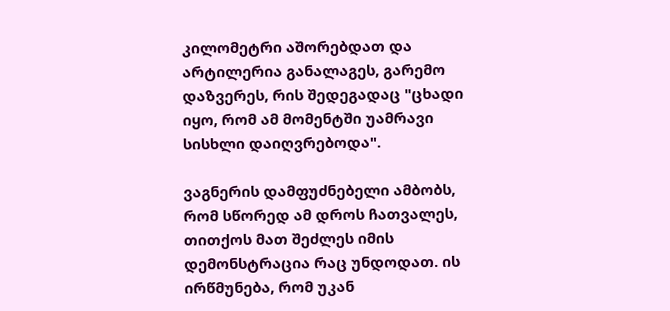კილომეტრი აშორებდათ და არტილერია განალაგეს, გარემო დაზვერეს, რის შედეგადაც "ცხადი იყო, რომ ამ მომენტში უამრავი სისხლი დაიღვრებოდა".

ვაგნერის დამფუძნებელი ამბობს, რომ სწორედ ამ დროს ჩათვალეს, თითქოს მათ შეძლეს იმის დემონსტრაცია რაც უნდოდათ. ის ირწმუნება, რომ უკან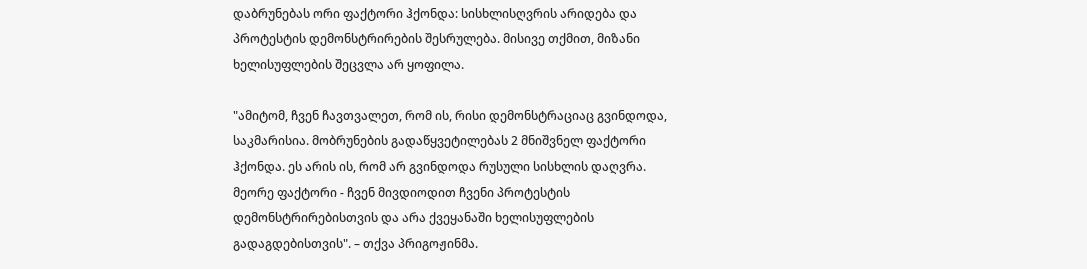დაბრუნებას ორი ფაქტორი ჰქონდა: სისხლისღვრის არიდება და პროტესტის დემონსტრირების შესრულება. მისივე თქმით, მიზანი ხელისუფლების შეცვლა არ ყოფილა.

"ამიტომ, ჩვენ ჩავთვალეთ, რომ ის, რისი დემონსტრაციაც გვინდოდა, საკმარისია. მობრუნების გადაწყვეტილებას 2 მნიშვნელ ფაქტორი ჰქონდა. ეს არის ის, რომ არ გვინდოდა რუსული სისხლის დაღვრა. მეორე ფაქტორი - ჩვენ მივდიოდით ჩვენი პროტესტის დემონსტრირებისთვის და არა ქვეყანაში ხელისუფლების გადაგდებისთვის". – თქვა პრიგოჟინმა.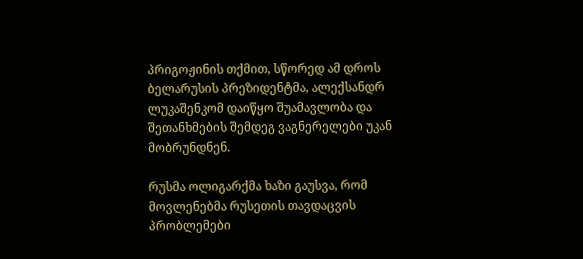პრიგოჟინის თქმით, სწორედ ამ დროს ბელარუსის პრეზიდენტმა, ალექსანდრ ლუკაშენკომ დაიწყო შუამავლობა და შეთანხმების შემდეგ ვაგნერელები უკან მობრუნდნენ.

რუსმა ოლიგარქმა ხაზი გაუსვა, რომ მოვლენებმა რუსეთის თავდაცვის პრობლემები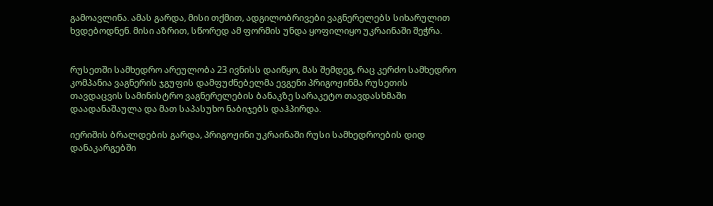გამოავლინა. ამას გარდა, მისი თქმით, ადგილობრივები ვაგნერელებს სიხარულით ხვდებოდნენ. მისი აზრით, სწორედ ამ ფორმის უნდა ყოფილიყო უკრაინაში შეჭრა.


რუსეთში სამხედრო არეულობა 23 ივნისს დაიწყო, მას შემდეგ, რაც კერძო სამხედრო კომპანია ვაგნერის ჯგუფის დამფუძნებელმა ევგენი პრიგოჟინმა რუსეთის თავდაცვის სამინისტრო ვაგნერელების ბანაკზე სარაკეტო თავდასხმაში დაადანაშაულა და მათ საპასუხო ნაბიჯებს დაჰპირდა.

იერიშის ბრალდების გარდა, პრიგოჟინი უკრაინაში რუსი სამხედროების დიდ დანაკარგებში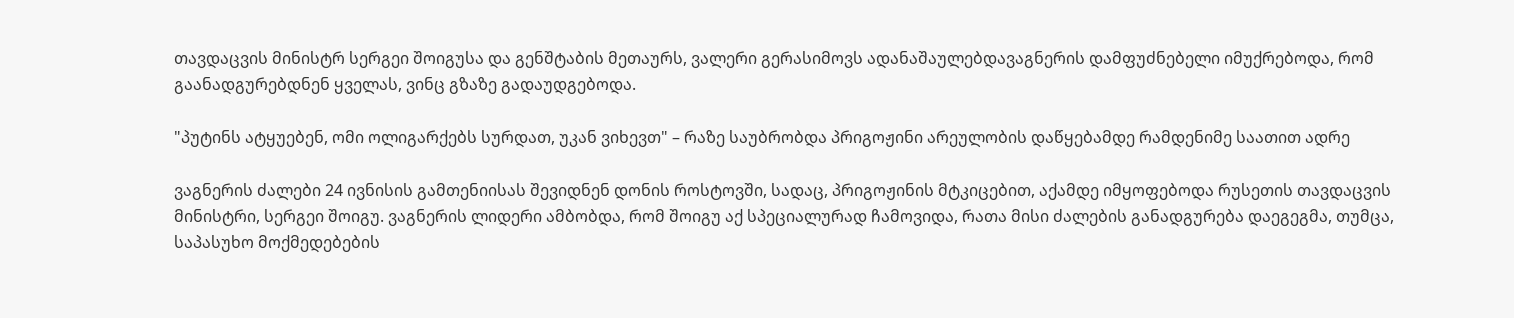თავდაცვის მინისტრ სერგეი შოიგუსა და გენშტაბის მეთაურს, ვალერი გერასიმოვს ადანაშაულებდავაგნერის დამფუძნებელი იმუქრებოდა, რომ გაანადგურებდნენ ყველას, ვინც გზაზე გადაუდგებოდა.

"პუტინს ატყუებენ, ომი ოლიგარქებს სურდათ, უკან ვიხევთ" – რაზე საუბრობდა პრიგოჟინი არეულობის დაწყებამდე რამდენიმე საათით ადრე

ვაგნერის ძალები 24 ივნისის გამთენიისას შევიდნენ დონის როსტოვში, სადაც, პრიგოჟინის მტკიცებით, აქამდე იმყოფებოდა რუსეთის თავდაცვის მინისტრი, სერგეი შოიგუ. ვაგნერის ლიდერი ამბობდა, რომ შოიგუ აქ სპეციალურად ჩამოვიდა, რათა მისი ძალების განადგურება დაეგეგმა, თუმცა, საპასუხო მოქმედებების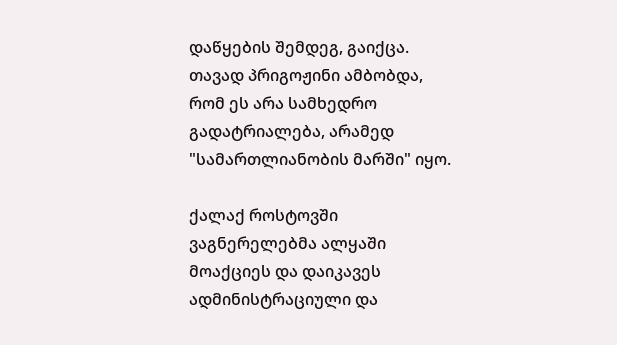დაწყების შემდეგ, გაიქცა. თავად პრიგოჟინი ამბობდა, რომ ეს არა სამხედრო გადატრიალება, არამედ "სამართლიანობის მარში" იყო.

ქალაქ როსტოვში ვაგნერელებმა ალყაში მოაქციეს და დაიკავეს ადმინისტრაციული და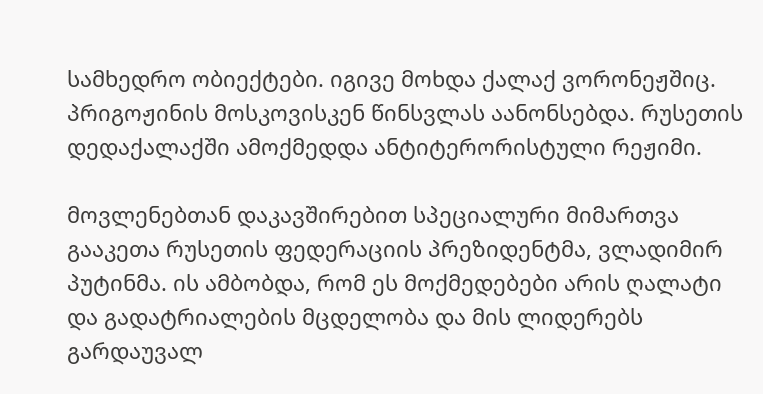სამხედრო ობიექტები. იგივე მოხდა ქალაქ ვორონეჟშიც. პრიგოჟინის მოსკოვისკენ წინსვლას აანონსებდა. რუსეთის დედაქალაქში ამოქმედდა ანტიტერორისტული რეჟიმი.

მოვლენებთან დაკავშირებით სპეციალური მიმართვა გააკეთა რუსეთის ფედერაციის პრეზიდენტმა, ვლადიმირ პუტინმა. ის ამბობდა, რომ ეს მოქმედებები არის ღალატი და გადატრიალების მცდელობა და მის ლიდერებს გარდაუვალ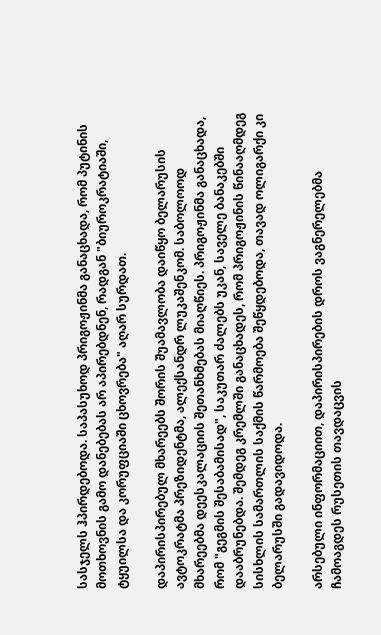სასჯელს ჰპირდებოდა. საპასუხოდ პრიგოჟინმა განაცხადა, რომ პუტინის მოთხოვნის გამო დანებებას არ აპირებდნენ, რადგან "ბიუროკრატიაში, ტყუილსა და კორუფციაში ცხოვრება" აღარ სურდათ.

დაპირისპირებულ მხარეებს შორის შუამავლობა დაიწყო ბელარუსის ავტოკრატმა პრეზიდენტმა, ალექსანდრ ლუკაშენკომ. საბოლოოდ მხარეებმა დეესკალაციის შეთანხმებას მიაღწიეს. პრიგოჟინმა განაცხადა, რომ "გეგმის შესაბამისად", საკუთარ ძალებს უკან, საველე ბანაკებში დააბრუნებდა. შემდეგ კრემლში განაცხადეს, რომ პრიგოჟინის წინააღმდეგ სისხლის სამართლის საქმის წარმოება შეწყდებოდა, თავად ოლიგარქი კი ბელარუსში გადავიდოდა.

არსებული ინფორმაციით, დაპირისპირების დროს ვაგნერელებმა ჩამოაგდეს რუსეთის თავდაცვის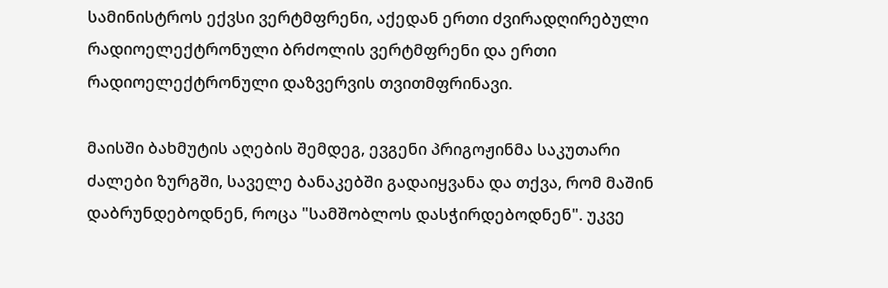სამინისტროს ექვსი ვერტმფრენი, აქედან ერთი ძვირადღირებული რადიოელექტრონული ბრძოლის ვერტმფრენი და ერთი რადიოელექტრონული დაზვერვის თვითმფრინავი.

მაისში ბახმუტის აღების შემდეგ, ევგენი პრიგოჟინმა საკუთარი ძალები ზურგში, საველე ბანაკებში გადაიყვანა და თქვა, რომ მაშინ დაბრუნდებოდნენ, როცა "სამშობლოს დასჭირდებოდნენ". უკვე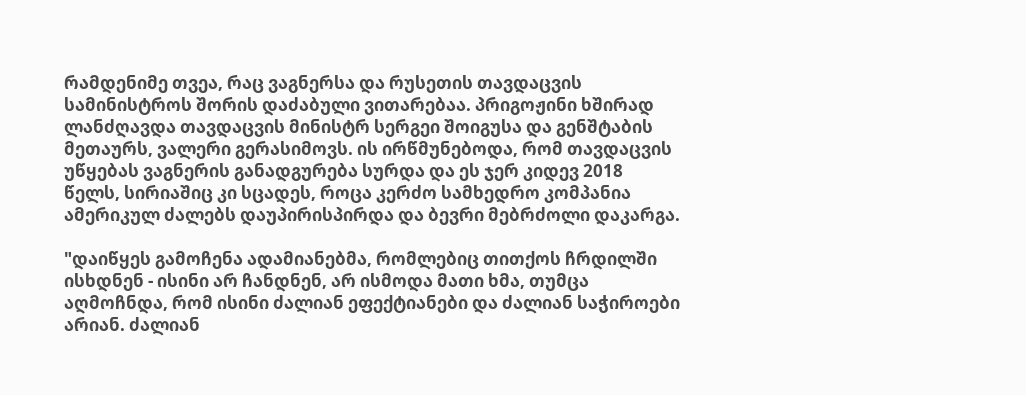რამდენიმე თვეა, რაც ვაგნერსა და რუსეთის თავდაცვის სამინისტროს შორის დაძაბული ვითარებაა. პრიგოჟინი ხშირად ლანძღავდა თავდაცვის მინისტრ სერგეი შოიგუსა და გენშტაბის მეთაურს, ვალერი გერასიმოვს. ის ირწმუნებოდა, რომ თავდაცვის უწყებას ვაგნერის განადგურება სურდა და ეს ჯერ კიდევ 2018 წელს, სირიაშიც კი სცადეს, როცა კერძო სამხედრო კომპანია ამერიკულ ძალებს დაუპირისპირდა და ბევრი მებრძოლი დაკარგა.

"დაიწყეს გამოჩენა ადამიანებმა, რომლებიც თითქოს ჩრდილში ისხდნენ - ისინი არ ჩანდნენ, არ ისმოდა მათი ხმა, თუმცა აღმოჩნდა, რომ ისინი ძალიან ეფექტიანები და ძალიან საჭიროები არიან. ძალიან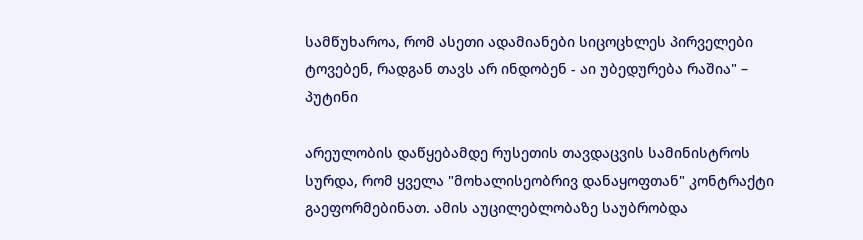სამწუხაროა, რომ ასეთი ადამიანები სიცოცხლეს პირველები ტოვებენ, რადგან თავს არ ინდობენ - აი უბედურება რაშია" – პუტინი

არეულობის დაწყებამდე რუსეთის თავდაცვის სამინისტროს სურდა, რომ ყველა "მოხალისეობრივ დანაყოფთან" კონტრაქტი გაეფორმებინათ. ამის აუცილებლობაზე საუბრობდა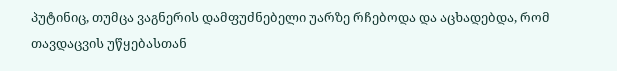პუტინიც, თუმცა ვაგნერის დამფუძნებელი უარზე რჩებოდა და აცხადებდა, რომ თავდაცვის უწყებასთან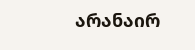არანაირ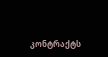კონტრაქტს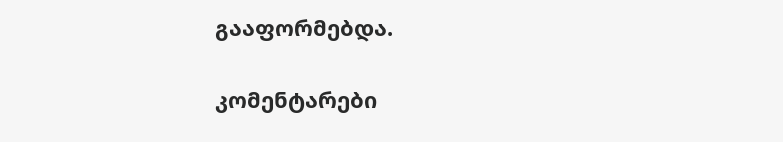გააფორმებდა.

კომენტარები